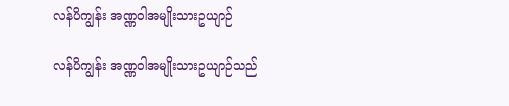လန်ပိကျွန်း အဏ္ဏဝါအမျိုးသားဥယျာဉ်

လန်ပိကျွန်း အဏ္ဏဝါအမျိုးသားဥယျာဉ်သည်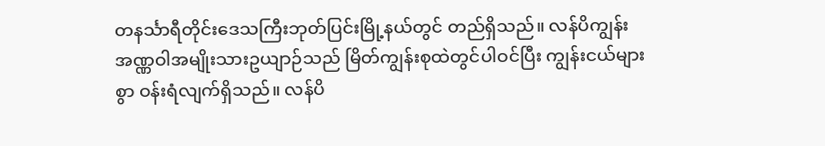တနင်္သာရီတိုင်းဒေသကြီးဘုတ်ပြင်းမြို့နယ်တွင် တည်ရှိသည်။ လန်ပိကျွန်း အဏ္ဏဝါအမျိုးသားဥယျာဉ်သည် မြိတ်ကျွန်းစုထဲတွင်ပါဝင်ပြီး ကျွန်းငယ်များစွာ ဝန်းရံလျက်ရှိသည်။ လန်ပိ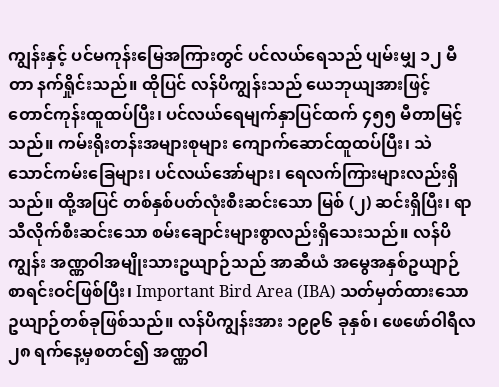ကျွန်းနှင့် ပင်မကုန်းမြေအကြားတွင် ပင်လယ်ရေသည် ပျမ်းမျှ ၁၂ မီတာ နက်ရှိုင်းသည်။ ထိုပြင် လန်ပိကျွန်းသည် ယေဘုယျအားဖြင့် တောင်ကုန်းထူထပ်ပြီး၊ ပင်လယ်ရေမျက်နှာပြင်ထက် ၄၅၅ မီတာမြင့်သည်။ ကမ်းရိုးတန်းအများစုများ ကျောက်ဆောင်ထူထပ်ပြီး၊ သဲသောင်ကမ်းခြေများ၊ ပင်လယ်အော်များ၊ ရေလက်ကြားများလည်းရှိသည်။ ထို့အပြင် တစ်နှစ်ပတ်လုံးစီးဆင်းသော မြစ် (၂) ဆင်းရှိပြီး၊ ရာသီလိုက်စီးဆင်းသော စမ်းချောင်းများစွာလည်းရှိသေးသည်။ လန်ပိကျွန်း အဏ္ဏဝါအမျိုးသားဥယျာဉ်သည် အာဆီယံ အမွေအနှစ်ဥယျာဉ် စာရင်းဝင်ဖြစ်ပြီး၊ Important Bird Area (IBA) သတ်မှတ်ထားသော ဥယျာဉ်တစ်ခုဖြစ်သည်။ လန်ပိကျွန်းအား ၁၉၉၆ ခုနှစ်၊ ဖေဖော်ဝါရီလ ၂၈ ရက်နေ့မှစတင်၍ အဏ္ဏဝါ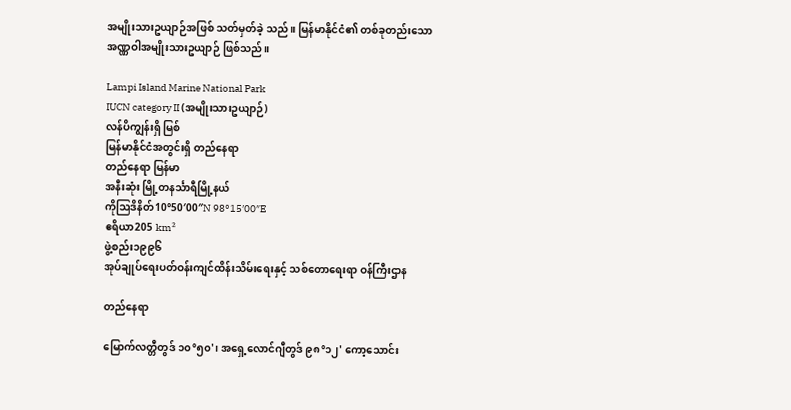အမျိုးသားဥယျာဉ်အဖြစ် သတ်မှတ်ခဲ့ သည်။ မြန်မာနိုင်ငံ၏ တစ်ခုတည်းသော အဏ္ဏဝါအမျိုးသားဥယျာဉ် ဖြစ်သည်။

Lampi Island Marine National Park
IUCN category II (အမျိုးသားဥယျာဉ်)
လန်ပိကျွန်းရှိ မြစ်
မြန်မာနိုင်ငံအတွင်းရှိ တည်နေရာ
တည်နေရာ မြန်မာ
အနီးဆုံး မြို့တနင်္သာရီမြို့နယ်
ကိုဩဒိနိတ်10°50′00″N 98°15′00″E
ဧရိယာ205 km²
ဖွဲ့စည်း၁၉၉၆
အုပ်ချုပ်ရေးပတ်ဝန်းကျင်ထိန်းသိမ်းရေးနှင့် သစ်တောရေးရာ ဝန်ကြီးဌာန

တည်နေရာ

မြောက်လတ္တီတွဒ် ၁၀°၅၀'၊ အရှေ့လောင်ဂျီတွဒ် ၉၈°၁၂' ကော့သောင်း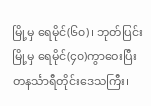မြို့မှ ရေမိုင်(၆၀)၊ ဘုတ်ပြင်းမြို့မှ ရေမိုင်(၄၀)ကွာဝေးပြီး တနင်္သာရီတိုင်းဒေသကြီး၊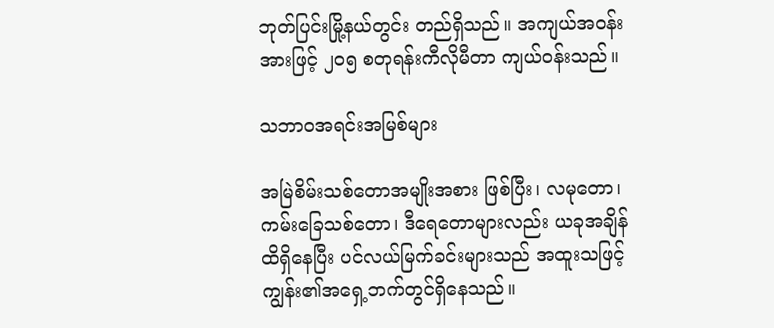ဘုတ်ပြင်းမြို့နယ်တွင်း တည်ရှိသည်။ အကျယ်အဝန်းအားဖြင့် ၂၀၅ စတုရန်းကီလိုမီတာ ကျယ်ဝန်းသည်။

သဘာဝအရင်းအမြစ်များ

အမြဲစိမ်းသစ်တောအမျိုးအစား ဖြစ်ပြီး၊ လမုတော၊ ကမ်းခြေသစ်တော၊ ဒီရေတောများလည်း ယခုအချိန်ထိရှိနေပြီး ပင်လယ်မြက်ခင်းများသည် အထူးသဖြင့် ကျွန်း၏အရှေ့ဘက်တွင်ရှိနေသည်။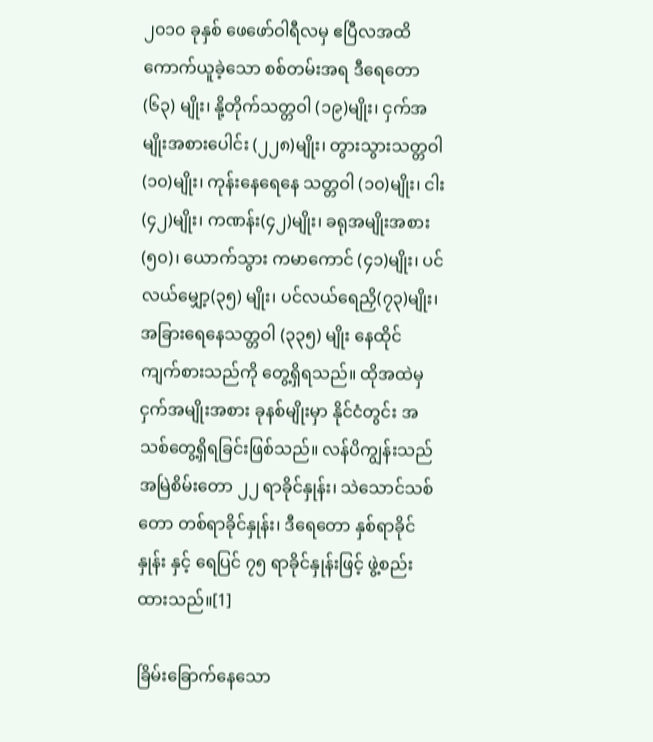၂၀၁၀ ခုနှစ် ဖေဖော်ဝါရီလမှ ဧပြီလအထိ ကောက်ယူခဲ့သော စစ်တမ်းအရ ဒီရေတော (၆၃) မျိုး၊ နို့တိုက်သတ္တဝါ (၁၉)မျိုး၊ ငှက်အမျိုးအစားပေါင်း (၂၂၈)မျိုး၊ တွားသွားသတ္တဝါ (၁၀)မျိုး၊ ကုန်းနေရေနေ သတ္တဝါ (၁၀)မျိုး၊ ငါး(၄၂)မျိုး၊ ကဏန်း(၄၂)မျိုး၊ ခရုအမျိုးအစား (၅၀)၊ ယောက်သွား ကမာကောင် (၄၁)မျိုး၊ ပင်လယ်မျှော့(၃၅) မျိုး၊ ပင်လယ်ရေညှိ(၇၃)မျိုး၊ အခြားရေနေသတ္တဝါ (၃၃၅) မျိုး နေထိုင် ကျက်စားသည်ကို တွေ့ရှိရသည်။ ထိုအထဲမှ ငှက်အမျိုးအစား ခုနစ်မျိုးမှာ နိုင်ငံတွင်း အသစ်တွေ့ရှိရခြင်းဖြစ်သည်။ လန်ပိကျွန်းသည် အမြဲစိမ်းတော ၂၂ ရာခိုင်နှုန်း၊ သဲသောင်သစ်တော တစ်ရာခိုင်နှုန်း၊ ဒီရေတော နှစ်ရာခိုင်နှုန်း နှင့် ရေပြင် ၇၅ ရာခိုင်နှုန်းဖြင့် ဖွဲ့စည်းထားသည်။[1]

ခြိမ်းခြောက်နေသော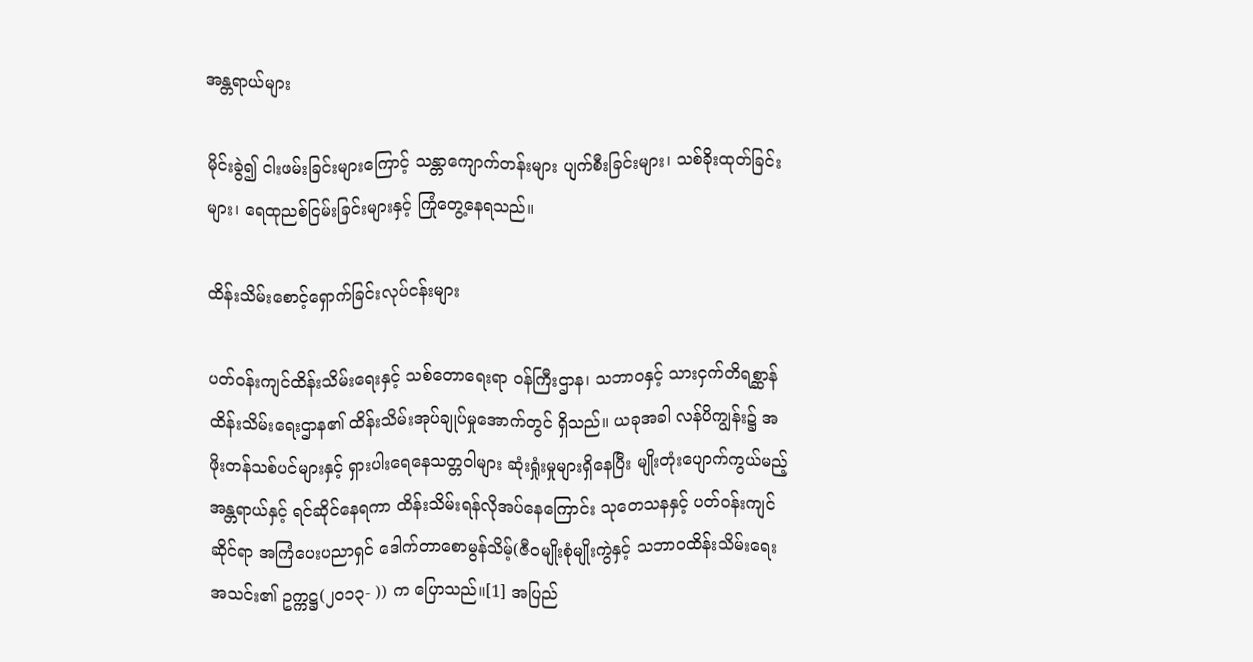အန္တရာယ်များ

မိုင်းခွဲ၍ ငါးဖမ်းခြင်းများကြောင့် သန္တာကျောက်တန်းများ ပျက်စီးခြင်းများ၊ သစ်ခိုးထုတ်ခြင်းများ၊ ရေထုညစ်ငြမ်းခြင်းများနှင့် ကြုံတွေ့နေရသည်။

ထိန်းသိမ်းစောင့်ရှောက်ခြင်းလုပ်ငန်းများ

ပတ်ဝန်းကျင်ထိန်းသိမ်းရေးနှင့် သစ်တောရေးရာ ဝန်ကြီးဌာန၊ သဘာဝနှင့် သားငှက်တိရစ္ဆာန်ထိန်းသိမ်းရေးဌာန၏ ထိန်းသိမ်းအုပ်ချုပ်မှုအောက်တွင် ရှိသည်။ ယခုအခါ လန်ပိကျွန်း၌ အဖိုးတန်သစ်ပင်များနှင့် ရှားပါးရေနေသတ္တဝါများ ဆုံးရှုံးမှုများရှိနေပြီး မျိုးတုံးပျောက်ကွယ်မည့် အန္တရာယ်နှင့် ရင်ဆိုင်နေရကာ ထိန်းသိမ်းရန်လိုအပ်နေကြောင်း သုတေသနနှင့် ပတ်ဝန်းကျင်ဆိုင်ရာ အကြံပေးပညာရှင် ဒေါက်တာစောမွန်သိမ့်(ဇီဝမျိုးစုံမျိုးကွဲနှင့် သဘာဝထိန်းသိမ်းရေးအသင်း၏ ဥက္ကဋ္ဌ(၂၀၁၃- )) က ပြောသည်။[1] အပြည်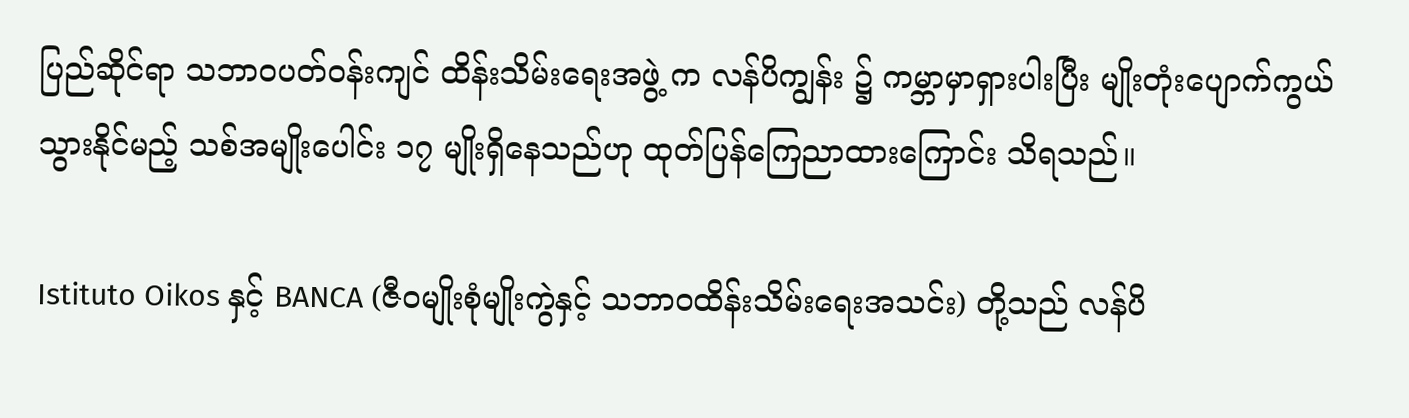ပြည်ဆိုင်ရာ သဘာဝပတ်ဝန်းကျင် ထိန်းသိမ်းရေးအဖွဲ့ က လန်ပိကျွန်း ၌ ကမ္ဘာမှာရှားပါးပြီး မျိုးတုံးပျောက်ကွယ်သွားနိုင်မည့် သစ်အမျိုးပေါင်း ၁၇ မျိုးရှိနေသည်ဟု ထုတ်ပြန်ကြေညာထားကြောင်း သိရသည်။

Istituto Oikos နှင့် BANCA (ဇီဝမျိုးစုံမျိုးကွဲနှင့် သဘာဝထိန်းသိမ်းရေးအသင်း) တို့သည် လန်ပိ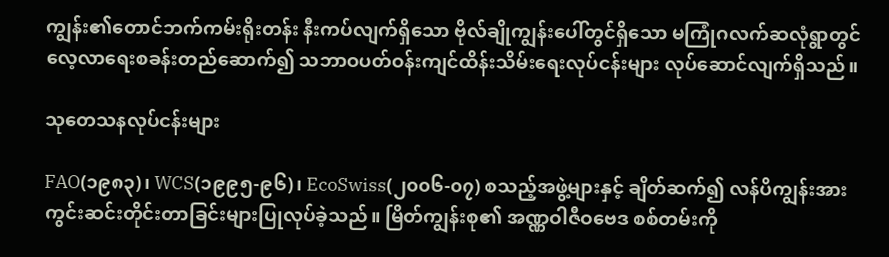ကျွန်း၏တောင်ဘက်ကမ်းရိုးတန်း နီးကပ်လျက်ရှိသော ဗိုလ်ချိုကျွန်းပေါ်တွင်ရှိသော မကြုံဂလက်ဆလုံရွာတွင် လေ့လာရေးစခန်းတည်ဆောက်၍ သဘာဝပတ်ဝန်းကျင်ထိန်းသိမ်းရေးလုပ်ငန်းများ လုပ်ဆောင်လျက်ရှိသည်။

သုတေသနလုပ်ငန်းများ

FAO(၁၉၈၃)၊ WCS(၁၉၉၅-၉၆)၊ EcoSwiss(၂၀၀၆-၀၇) စသည့်အဖွဲ့များနှင့် ချိတ်ဆက်၍ လန်ပိကျွန်းအား ကွင်းဆင်းတိုင်းတာခြင်းများပြုလုပ်ခဲ့သည်။ မြိတ်ကျွန်းစု၏ အဏ္ဏဝါဇီဝဗေဒ စစ်တမ်းကို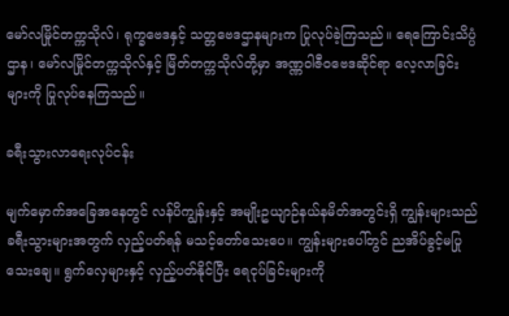မော်လမြိုင်တက္ကသိုလ်၊ ရုက္ခဗေဒနှင့် သတ္တဗေဒဌာနများက ပြုလုပ်ခဲ့ကြသည်။ ရေကြောင်းသိပ္ပံဌာန၊ မော်လမြိုင်တက္ကသိုလ်နှင့် မြိတ်တက္ကသိုလ်တို့မှာ အဏ္ဏဝါဇီဝဗေဒဆိုင်ရာ လေ့လာခြင်းများကို ပြုလုပ်နေကြသည်။

ခရီးသွားလာရေးလုပ်ငန်း

မျက်မှောက်အခြေအနေတွင် လန်ပိကျွန်းနှင့် အမျိုးဥယျာဉ်နယ်နမိတ်အတွင်းရှိ ကျွန်းများသည် ခရီးသွားများအတွက် လှည့်ပတ်ရန် မသင့်တော်သေးပေ။ ကျွန်းများပေါ်တွင် ညအိပ်ခွင့်မပြုသေးချေ။ ရွက်လှေများနှင့် လှည့်ပတ်နိုင်ပြီး ရေငုပ်ခြင်းများကို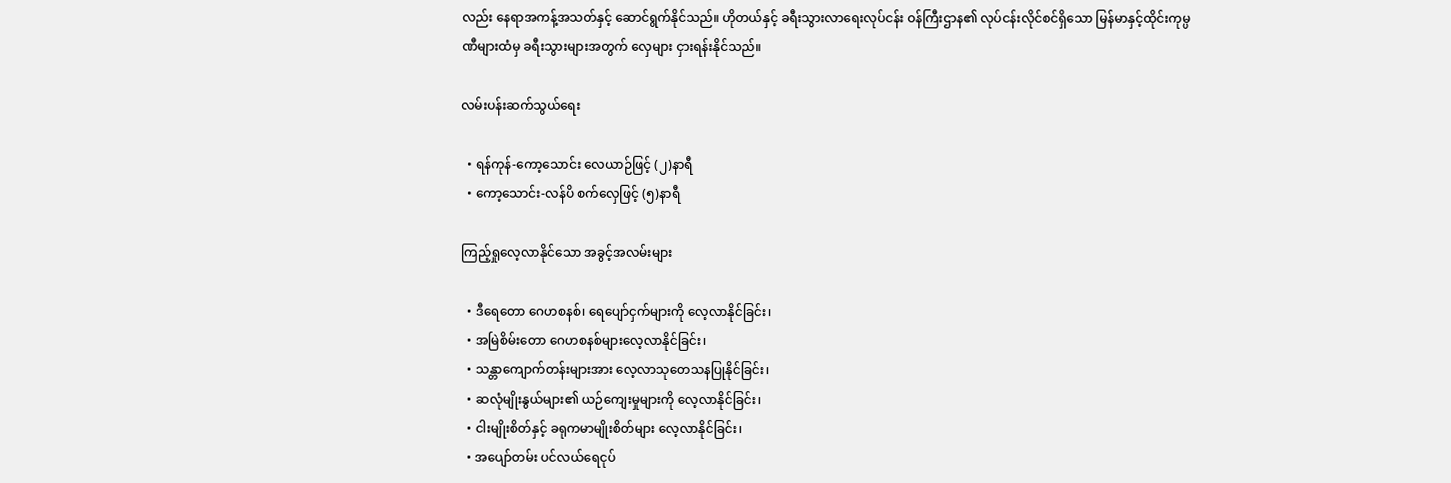လည်း နေရာအကန့်အသတ်နှင့် ဆောင်ရွက်နိုင်သည်။ ဟိုတယ်နှင့် ခရီးသွားလာရေးလုပ်ငန်း ဝန်ကြီးဌာန၏ လုပ်ငန်းလိုင်စင်ရှိသော မြန်မာနှင့်ထိုင်းကုမ္ပဏီများထံမှ ခရီးသွားများအတွက် လှေများ ငှားရန်းနိုင်သည်။

လမ်းပန်းဆက်သွယ်ရေး

  • ရန်ကုန်-ကော့သောင်း လေယာဉ်ဖြင့် (၂)နာရီ
  • ကော့သောင်း-လန်ပိ စက်လှေဖြင့် (၅)နာရီ

ကြည့်ရှုလေ့လာနိုင်သော အခွင့်အလမ်းများ

  • ဒီရေတော ဂေဟစနစ်၊ ရေပျော်ငှက်များကို လေ့လာနိုင်ခြင်း၊
  • အမြဲစိမ်းတော ဂေဟစနစ်များလေ့လာနိုင်ခြင်း၊
  • သန္တာကျောက်တန်းများအား လေ့လာသုတေသနပြုနိုင်ခြင်း၊
  • ဆလုံမျိုးနွယ်များ၏ ယဉ်ကျေးမှုများကို လေ့လာနိုင်ခြင်း၊
  • ငါးမျိုးစိတ်နှင့် ခရုကမာမျိုးစိတ်များ လေ့လာနိုင်ခြင်း၊
  • အပျော်တမ်း ပင်လယ်ရေငုပ်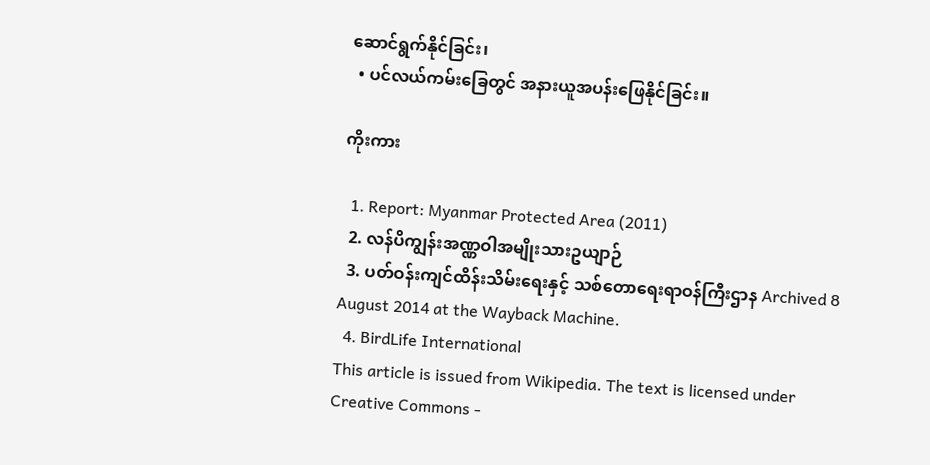ဆောင်ရွက်နိုင်ခြင်း၊
  • ပင်လယ်ကမ်းခြေတွင် အနားယူအပန်းဖြေနိုင်ခြင်း။

ကိုးကား

  1. Report: Myanmar Protected Area (2011)
  2. လန်ပိကျွန်းအဏ္ဏဝါအမျိုးသားဥယျာဉ်
  3. ပတ်ဝန်းကျင်ထိန်းသိမ်းရေးနှင့် သစ်တောရေးရာဝန်ကြီးဌာန Archived 8 August 2014 at the Wayback Machine.
  4. BirdLife International
This article is issued from Wikipedia. The text is licensed under Creative Commons -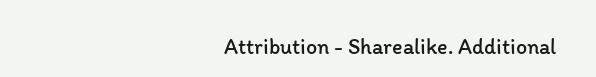Attribution - Sharealike. Additional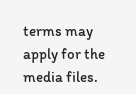terms may apply for the media files.